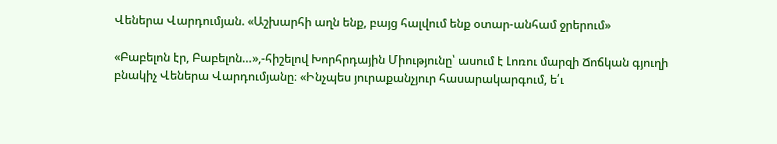Վեներա Վարդումյան. «Աշխարհի աղն ենք, բայց հալվում ենք օտար-անհամ ջրերում»

«Բաբելոն էր, Բաբելոն…»,-հիշելով Խորհրդային Միությունը՝ ասում է Լոռու մարզի Ճոճկան գյուղի բնակիչ Վեներա Վարդումյանը։ «Ինչպես յուրաքանչյուր հասարակարգում, ե՛ւ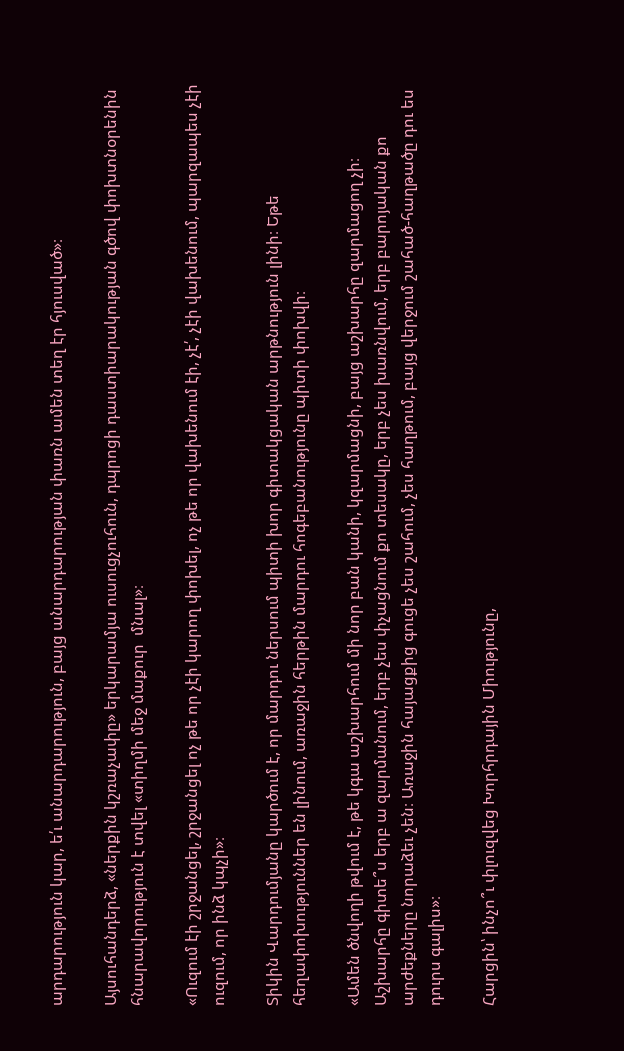արդարություն կար, ե՛ւ անարդարություն, բայց անարդարության փառն ամեն տեղ էր հյուսված»։

Այսուհանդերձ, «ներքին կշռաչափը» երկարամյա ուսուցչուհուն, դպրոցի դաստիարակության գծով փոխտնօրենին հնարավորություն է տվել «տիղմի մեջ մաքուր  մնալ»։

«Ուզում էի շրջանցել, շրջանցել ոչ թե որ չէի կարող փոխել, ոչ թե որ վախենում էի, չէ՛, չէի վախենում, պարզապես չէի ուզում, որ ինձ կպչի»։

Տիկին Վարդումյանը կարծում է, որ մարդու ներսում պիտի խոր գիտակցական արթնություն լինի։ Եթե հեղափոխություններ են լինում, առաջին հերթին մարդու հոգեբանությունը պիտի փոխվի։

«Ամեն ծնվողի թվում է, թե կգա աշխարհում մի նոր բան կանի, կզարմացնի, բայց աշխարհը զարմացող չի։ Աշխարհը գիտե՞ս երբ ա զարմանում, երբ չես փչացնում քո տեսակը, երբ չես խառնվում, երբ բարոյական քո արժեքները նորաձեւ չեն։ Առաջին հայացքից գուցե չես շահում, չես հաղթում, բայց վերջում շահած-հաղթածը դու ես դուրս գալիս»։

Հարցին՝ ինչո՞ւ փլուզվեց Խորհրդային Միությունը,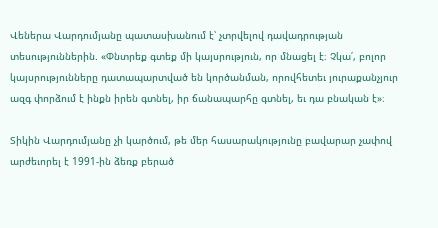Վեներա Վարդումյանը պատասխանում է՝ չտրվելով դավադրության տեսություններին. «Փնտրեք գտեք մի կայսրություն, որ մնացել է։ Չկա՛, բոլոր կայսրությունները դատապարտված են կործանման, որովհետեւ յուրաքանչյուր ազգ փորձում է ինքն իրեն գտնել, իր ճանապարհը գտնել, եւ դա բնական է»։

Տիկին Վարդումյանը չի կարծում, թե մեր հասարակությունը բավարար չափով արժեւորել է 1991-ին ձեռք բերած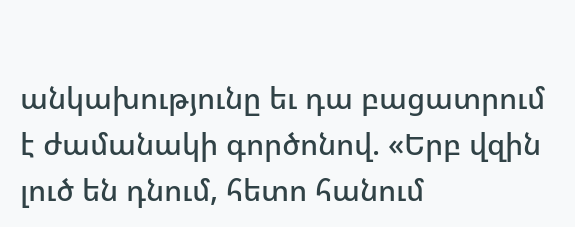անկախությունը եւ դա բացատրում է ժամանակի գործոնով. «Երբ վզին լուծ են դնում, հետո հանում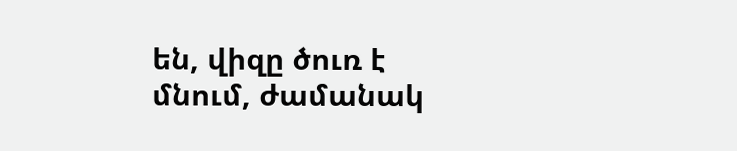են, վիզը ծուռ է մնում, ժամանակ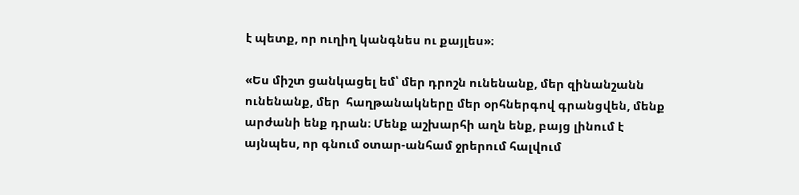է պետք, որ ուղիղ կանգնես ու քայլես»։

«Ես միշտ ցանկացել եմ՝ մեր դրոշն ունենանք, մեր զինանշանն ունենանք, մեր  հաղթանակները մեր օրհներգով գրանցվեն, մենք արժանի ենք դրան։ Մենք աշխարհի աղն ենք, բայց լինում է այնպես, որ գնում օտար-անհամ ջրերում հալվում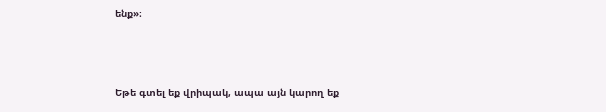ենք»։



Եթե գտել եք վրիպակ, ապա այն կարող եք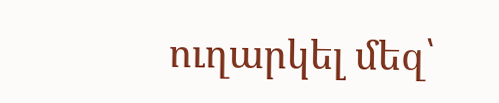ուղարկել մեզ՝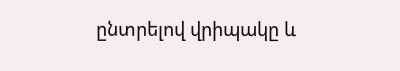ընտրելով վրիպակը և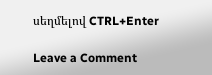սեղմելով CTRL+Enter

Leave a Comment